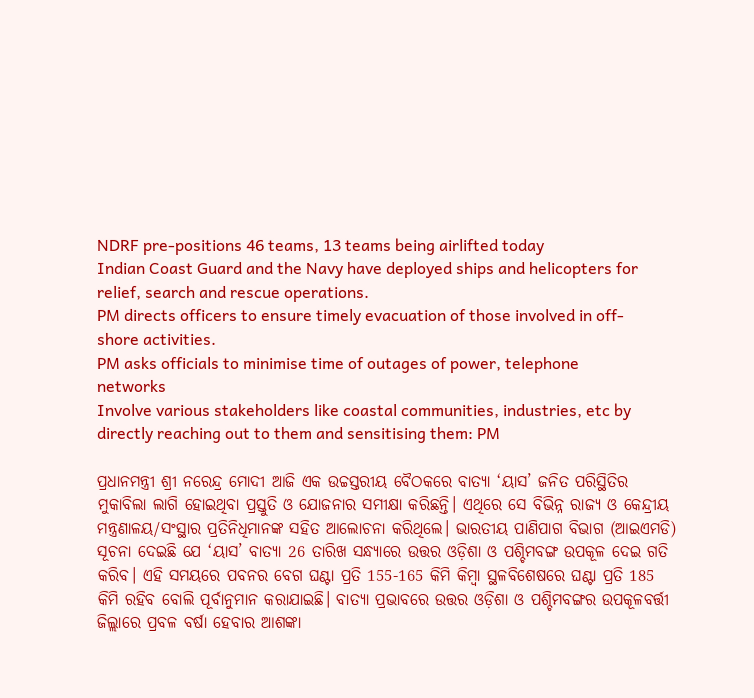NDRF pre-positions 46 teams, 13 teams being airlifted today
Indian Coast Guard and the Navy have deployed ships and helicopters for relief, search and rescue operations.
PM directs officers to ensure timely evacuation of those involved in off-shore activities.
PM asks officials to minimise time of outages of power, telephone networks
Involve various stakeholders like coastal communities, industries, etc by directly reaching out to them and sensitising them: PM

ପ୍ରଧାନମନ୍ତ୍ରୀ ଶ୍ରୀ ନରେନ୍ଦ୍ର ମୋଦୀ ଆଜି ଏକ ଉଚ୍ଚସ୍ତରୀୟ ବୈଠକରେ ବାତ୍ୟା ‘ୟାସ’ ଜନିତ ପରିସ୍ଥିତିର ମୁକାବିଲା ଲାଗି ହୋଇଥିବା ପ୍ରସ୍ତୁତି ଓ ଯୋଜନାର ସମୀକ୍ଷା କରିଛନ୍ତି। ଏଥିରେ ସେ ବିଭିନ୍ନ ରାଜ୍ୟ ଓ କେନ୍ଦ୍ରୀୟ ମନ୍ତ୍ରଣାଳୟ/ସଂସ୍ଥାର ପ୍ରତିନିଧିମାନଙ୍କ ସହିତ ଆଲୋଚନା କରିଥିଲେ। ଭାରତୀୟ ପାଣିପାଗ ବିଭାଗ (ଆଇଏମଡି) ସୂଚନା ଦେଇଛି ଯେ ‘ୟାସ’ ବାତ୍ୟା 26 ତାରିଖ ସନ୍ଧ୍ୟାରେ ଉତ୍ତର ଓଡ଼ିଶା ଓ ପଶ୍ଚିମବଙ୍ଗ ଉପକୂଳ ଦେଇ ଗତି କରିବ। ଏହି ସମୟରେ ପବନର ବେଗ ଘଣ୍ଟା ପ୍ରତି 155-165 କିମି କିମ୍ବା ସ୍ଥଳବିଶେଷରେ ଘଣ୍ଟା ପ୍ରତି 185 କିମି ରହିବ ବୋଲି ପୂର୍ବାନୁମାନ କରାଯାଇଛି। ବାତ୍ୟା ପ୍ରଭାବରେ ଉତ୍ତର ଓଡ଼ିଶା ଓ ପଶ୍ଚିମବଙ୍ଗର ଉପକୂଳବର୍ତ୍ତୀ ଜିଲ୍ଲାରେ ପ୍ରବଳ ବର୍ଷା ହେବାର ଆଶଙ୍କା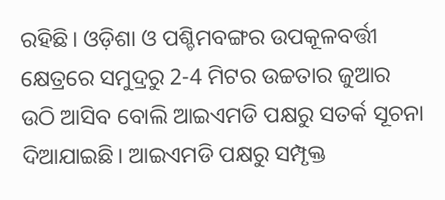ରହିଛି। ଓଡ଼ିଶା ଓ ପଶ୍ଚିମବଙ୍ଗର ଉପକୂଳବର୍ତ୍ତୀ କ୍ଷେତ୍ରରେ ସମୁଦ୍ରରୁ 2-4 ମିଟର ଉଚ୍ଚତାର ଜୁଆର ଉଠି ଆସିବ ବୋଲି ଆଇଏମଡି ପକ୍ଷରୁ ସତର୍କ ସୂଚନା ଦିଆଯାଇଛି। ଆଇଏମଡି ପକ୍ଷରୁ ସମ୍ପୃକ୍ତ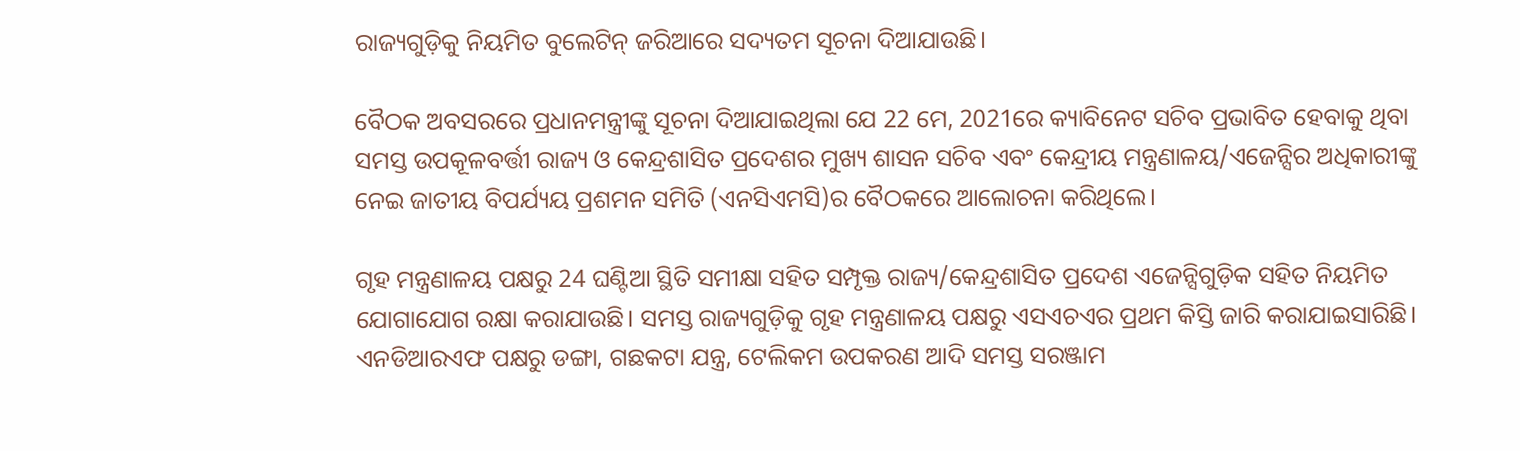ରାଜ୍ୟଗୁଡ଼ିକୁ ନିୟମିତ ବୁଲେଟିନ୍ ଜରିଆରେ ସଦ୍ୟତମ ସୂଚନା ଦିଆଯାଉଛି।

ବୈଠକ ଅବସରରେ ପ୍ରଧାନମନ୍ତ୍ରୀଙ୍କୁ ସୂଚନା ଦିଆଯାଇଥିଲା ଯେ 22 ମେ, 2021ରେ କ୍ୟାବିନେଟ ସଚିବ ପ୍ରଭାବିତ ହେବାକୁ ଥିବା ସମସ୍ତ ଉପକୂଳବର୍ତ୍ତୀ ରାଜ୍ୟ ଓ କେନ୍ଦ୍ରଶାସିତ ପ୍ରଦେଶର ମୁଖ୍ୟ ଶାସନ ସଚିବ ଏବଂ କେନ୍ଦ୍ରୀୟ ମନ୍ତ୍ରଣାଳୟ/ଏଜେନ୍ସିର ଅଧିକାରୀଙ୍କୁ ନେଇ ଜାତୀୟ ବିପର୍ଯ୍ୟୟ ପ୍ରଶମନ ସମିତି (ଏନସିଏମସି)ର ବୈଠକରେ ଆଲୋଚନା କରିଥିଲେ।

ଗୃହ ମନ୍ତ୍ରଣାଳୟ ପକ୍ଷରୁ 24 ଘଣ୍ଟିଆ ସ୍ଥିତି ସମୀକ୍ଷା ସହିତ ସମ୍ପୃକ୍ତ ରାଜ୍ୟ/କେନ୍ଦ୍ରଶାସିତ ପ୍ରଦେଶ ଏଜେନ୍ସିଗୁଡ଼ିକ ସହିତ ନିୟମିତ ଯୋଗାଯୋଗ ରକ୍ଷା କରାଯାଉଛି। ସମସ୍ତ ରାଜ୍ୟଗୁଡ଼ିକୁ ଗୃହ ମନ୍ତ୍ରଣାଳୟ ପକ୍ଷରୁ ଏସଏଚଏର ପ୍ରଥମ କିସ୍ତି ଜାରି କରାଯାଇସାରିଛି। ଏନଡିଆରଏଫ ପକ୍ଷରୁ ଡଙ୍ଗା, ଗଛକଟା ଯନ୍ତ୍ର, ଟେଲିକମ ଉପକରଣ ଆଦି ସମସ୍ତ ସରଞ୍ଜାମ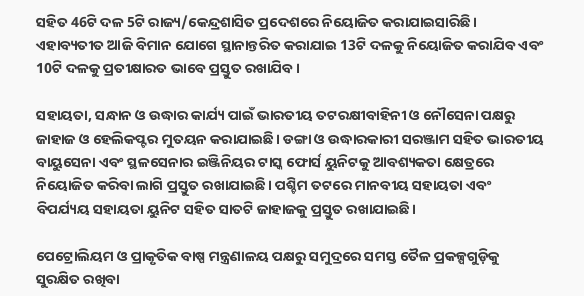ସହିତ 46ଟି ଦଳ 5ଟି ରାଜ୍ୟ/କେନ୍ଦ୍ରଶାସିତ ପ୍ରଦେଶରେ ନିୟୋଜିତ କରାଯାଇସାରିଛି। ଏହାବ୍ୟତୀତ ଆଜି ବିମାନ ଯୋଗେ ସ୍ଥାନାନ୍ତରିତ କରାଯାଇ 13ଟି ଦଳକୁ ନିୟୋଜିତ କରାଯିବ ଏବଂ 10ଟି ଦଳକୁ ପ୍ରତୀକ୍ଷାରତ ଭାବେ ପ୍ରସ୍ତୁତ ରଖାଯିବ।

ସହାୟତା, ସନ୍ଧାନ ଓ ଉଦ୍ଧାର କାର୍ଯ୍ୟ ପାଇଁ ଭାରତୀୟ ତଟରକ୍ଷୀବାହିନୀ ଓ ନୌସେନା ପକ୍ଷରୁ ଜାହାଜ ଓ ହେଲିକପ୍ଟର ମୁତୟନ କରାଯାଇଛି। ଡଙ୍ଗା ଓ ଉଦ୍ଧାରକାରୀ ସରଞ୍ଜାମ ସହିତ ଭାରତୀୟ ବାୟୁସେନା ଏବଂ ସ୍ଥଳସେନାର ଇଞ୍ଜିନିୟର ଟାସ୍କ ଫୋର୍ସ ୟୁନିଟକୁ ଆବଶ୍ୟକତା କ୍ଷେତ୍ରରେ ନିୟୋଜିତ କରିବା ଲାଗି ପ୍ରସ୍ତୁତ ରଖାଯାଇଛି। ପଶ୍ଚିମ ତଟରେ ମାନବୀୟ ସହାୟତା ଏବଂ ବିପର୍ଯ୍ୟୟ ସହାୟତା ୟୁନିଟ ସହିତ ସାତଟି ଜାହାଜକୁ ପ୍ରସ୍ତୁତ ରଖାଯାଇଛି।

ପେଟ୍ରୋଲିୟମ ଓ ପ୍ରାକୃତିକ ବାଷ୍ପ ମନ୍ତ୍ରଣାଳୟ ପକ୍ଷରୁ ସମୁଦ୍ରରେ ସମସ୍ତ ତୈଳ ପ୍ରକଳ୍ପଗୁଡ଼ିକୁ ସୁରକ୍ଷିତ ରଖିବା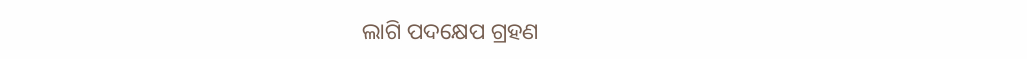ଲାଗି ପଦକ୍ଷେପ ଗ୍ରହଣ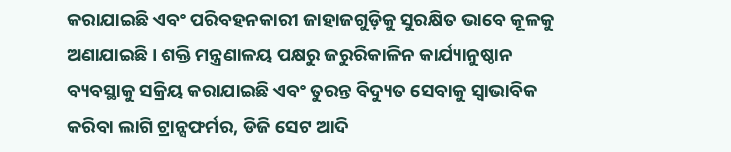କରାଯାଇଛି ଏବଂ ପରିବହନକାରୀ ଜାହାଜଗୁଡ଼ିକୁ ସୁରକ୍ଷିତ ଭାବେ କୂଳକୁ ଅଣାଯାଇଛି। ଶକ୍ତି ମନ୍ତ୍ରଣାଳୟ ପକ୍ଷରୁ ଜରୁରିକାଳିନ କାର୍ଯ୍ୟାନୁଷ୍ଠାନ ବ୍ୟବସ୍ଥାକୁ ସକ୍ରିୟ କରାଯାଇଛି ଏବଂ ତୁରନ୍ତ ବିଦ୍ୟୁତ ସେବାକୁ ସ୍ବାଭାବିକ କରିବା ଲାଗି ଟ୍ରାନ୍ସଫର୍ମର, ଡିଜି ସେଟ ଆଦି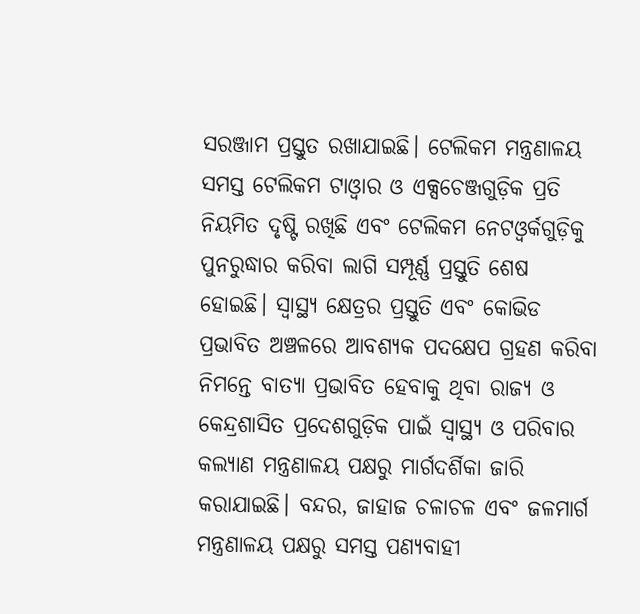ସରଞ୍ଜାମ ପ୍ରସ୍ତୁତ ରଖାଯାଇଛି। ଟେଲିକମ ମନ୍ତ୍ରଣାଳୟ ସମସ୍ତ ଟେଲିକମ ଟାଓ୍ବାର ଓ ଏକ୍ସଚେଞ୍ଜଗୁଡ଼ିକ ପ୍ରତି ନିୟମିତ ଦୃଷ୍ଟି ରଖିଛି ଏବଂ ଟେଲିକମ ନେଟଓ୍ବର୍କଗୁଡ଼ିକୁ ପୁନରୁଦ୍ଧାର କରିବା ଲାଗି ସମ୍ପୂର୍ଣ୍ଣ ପ୍ରସ୍ତୁତି ଶେଷ ହୋଇଛି। ସ୍ବାସ୍ଥ୍ୟ କ୍ଷେତ୍ରର ପ୍ରସ୍ତୁତି ଏବଂ କୋଭିଡ ପ୍ରଭାବିତ ଅଞ୍ଚଳରେ ଆବଶ୍ୟକ ପଦକ୍ଷେପ ଗ୍ରହଣ କରିବା ନିମନ୍ତେ ବାତ୍ୟା ପ୍ରଭାବିତ ହେବାକୁ ଥିବା ରାଜ୍ୟ ଓ କେନ୍ଦ୍ରଶାସିତ ପ୍ରଦେଶଗୁଡ଼ିକ ପାଇଁ ସ୍ବାସ୍ଥ୍ୟ ଓ ପରିବାର କଲ୍ୟାଣ ମନ୍ତ୍ରଣାଳୟ ପକ୍ଷରୁ ମାର୍ଗଦର୍ଶିକା ଜାରି କରାଯାଇଛି। ବନ୍ଦର, ଜାହାଜ ଚଳାଚଳ ଏବଂ ଜଳମାର୍ଗ ମନ୍ତ୍ରଣାଳୟ ପକ୍ଷରୁ ସମସ୍ତ ପଣ୍ୟବାହୀ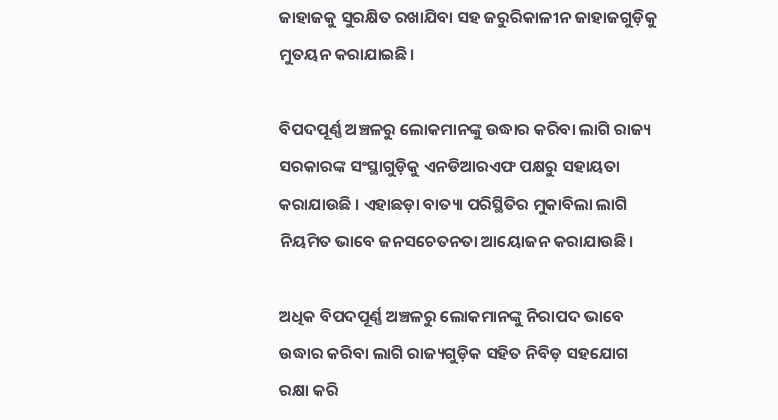ଜାହାଜକୁ ସୁରକ୍ଷିତ ରଖାଯିବା ସହ ଜରୁରିକାଳୀନ ଜାହାଜଗୁଡ଼ିକୁ ମୁତୟନ କରାଯାଇଛି।

ବିପଦପୂର୍ଣ୍ଣ ଅଞ୍ଚଳରୁ ଲୋକମାନଙ୍କୁ ଉଦ୍ଧାର କରିବା ଲାଗି ରାଜ୍ୟ ସରକାରଙ୍କ ସଂସ୍ଥାଗୁଡ଼ିକୁ ଏନଡିଆରଏଫ ପକ୍ଷରୁ ସହାୟତା କରାଯାଉଛି । ଏହାଛଡ଼ା ବାତ୍ୟା ପରିସ୍ଥିତିର ମୁକାବିଲା ଲାଗି ନିୟମିତ ଭାବେ ଜନସଚେତନତା ଆୟୋଜନ କରାଯାଉଛି।

ଅଧିକ ବିପଦପୂର୍ଣ୍ଣ ଅଞ୍ଚଳରୁ ଲୋକମାନଙ୍କୁ ନିରାପଦ ଭାବେ ଉଦ୍ଧାର କରିବା ଲାଗି ରାଜ୍ୟଗୁଡ଼ିକ ସହିତ ନିବିଡ଼ ସହଯୋଗ ରକ୍ଷା କରି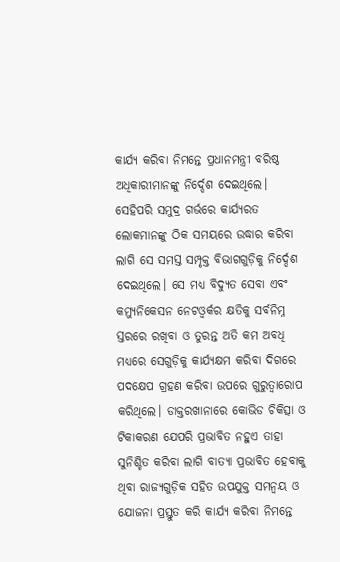କାର୍ଯ୍ୟ କରିବା ନିମନ୍ତେ ପ୍ରଧାନମନ୍ତ୍ରୀ ବରିଷ୍ଠ ଅଧିକାରୀମାନଙ୍କୁ ନିର୍ଦ୍ଦେଶ ଦେଇଥିଲେ। ସେହିପରି ସମୁଦ୍ର ଗର୍ଭରେ କାର୍ଯ୍ୟରତ ଲୋକମାନଙ୍କୁ ଠିକ ସମୟରେ ଉଦ୍ଧାର କରିବା ଲାଗି ସେ ସମସ୍ତ ସମ୍ପୃକ୍ତ ବିଭାଗଗୁଡ଼ିକୁ ନିର୍ଦ୍ଦେଶ ଦେଇଥିଲେ। ସେ ମଧ୍ୟ ବିଦ୍ୟୁତ ସେବା ଏବଂ କମ୍ୟୁନିକେସନ ନେଟଓ୍ବର୍କର କ୍ଷତିକୁ ସର୍ବନିମ୍ନ ସ୍ତରରେ ରଖିବା ଓ ତୁରନ୍ତ ଅତି କମ ଅବଧି ମଧ୍ୟରେ ସେଗୁଡ଼ିକୁ କାର୍ଯ୍ୟକ୍ଷମ କରିବା ଦିଗରେ ପଦକ୍ଷେପ ଗ୍ରହଣ କରିବା ଉପରେ ଗୁରୁତ୍ବାରୋପ କରିଥିଲେ। ଡାକ୍ତରଖାନାରେ କୋଭିଡ ଚିକିତ୍ସା ଓ ଟିକାକରଣ ଯେପରି ପ୍ରଭାବିତ ନହୁଏ ତାହା ସୁନିଶ୍ଚିତ କରିବା ଲାଗି ବାତ୍ୟା ପ୍ରଭାବିତ ହେବାକୁ ଥିବା ରାଜ୍ୟଗୁଡ଼ିକ ସହିତ ଉପଯୁକ୍ତ ସମନ୍ବୟ ଓ ଯୋଜନା ପ୍ରସ୍ତୁତ କରି କାର୍ଯ୍ୟ କରିବା ନିମନ୍ତେ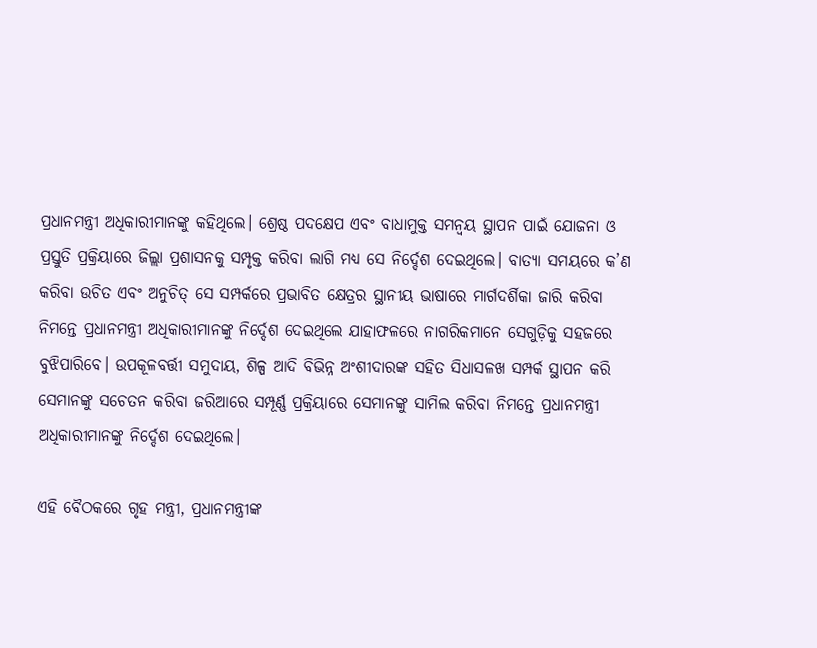ପ୍ରଧାନମନ୍ତ୍ରୀ ଅଧିକାରୀମାନଙ୍କୁ କହିଥିଲେ। ଶ୍ରେଷ୍ଠ ପଦକ୍ଷେପ ଏବଂ ବାଧାମୁକ୍ତ ସମନ୍ବୟ ସ୍ଥାପନ ପାଇଁ ଯୋଜନା ଓ ପ୍ରସ୍ତୁତି ପ୍ରକ୍ରିୟାରେ ଜିଲ୍ଲା ପ୍ରଶାସନକୁ ସମ୍ପୃକ୍ତ କରିବା ଲାଗି ମଧ୍ୟ ସେ ନିର୍ଦ୍ଦେଶ ଦେଇଥିଲେ। ବାତ୍ୟା ସମୟରେ କ’ଣ କରିବା ଉଚିତ ଏବଂ ଅନୁଚିତ୍ ସେ ସମ୍ପର୍କରେ ପ୍ରଭାବିତ କ୍ଷେତ୍ରର ସ୍ଥାନୀୟ ଭାଷାରେ ମାର୍ଗଦର୍ଶିକା ଜାରି କରିବା ନିମନ୍ତେ ପ୍ରଧାନମନ୍ତ୍ରୀ ଅଧିକାରୀମାନଙ୍କୁ ନିର୍ଦ୍ଦେଶ ଦେଇଥିଲେ ଯାହାଫଳରେ ନାଗରିକମାନେ ସେଗୁଡ଼ିକୁ ସହଜରେ ବୁଝିପାରିବେ। ଉପକୂଳବର୍ତ୍ତୀ ସମୁଦାୟ, ଶିଳ୍ପ ଆଦି ବିଭିନ୍ନ ଅଂଶୀଦାରଙ୍କ ସହିତ ସିଧାସଳଖ ସମ୍ପର୍କ ସ୍ଥାପନ କରି ସେମାନଙ୍କୁ ସଚେତନ କରିବା ଜରିଆରେ ସମ୍ପୂର୍ଣ୍ଣ ପ୍ରକ୍ରିୟାରେ ସେମାନଙ୍କୁ ସାମିଲ କରିବା ନିମନ୍ତେ ପ୍ରଧାନମନ୍ତ୍ରୀ  ଅଧିକାରୀମାନଙ୍କୁ ନିର୍ଦ୍ଦେଶ ଦେଇଥିଲେ।

ଏହି ବୈଠକରେ ଗୃହ ମନ୍ତ୍ରୀ, ପ୍ରଧାନମନ୍ତ୍ରୀଙ୍କ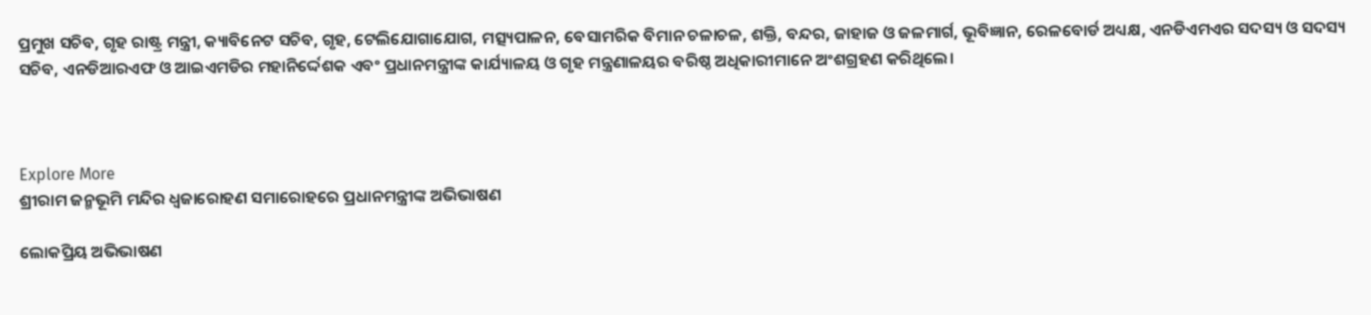ପ୍ରମୁଖ ସଚିବ, ଗୃହ ରାଷ୍ଟ୍ର ମନ୍ତ୍ରୀ, କ୍ୟାବିନେଟ ସଚିବ, ଗୃହ, ଟେଲିଯୋଗାଯୋଗ, ମତ୍ସ୍ୟପାଳନ, ବେସାମରିକ ବିମାନ ଚଳାଚଳ, ଶକ୍ତି, ବନ୍ଦର, ଜାହାଜ ଓ ଜଳମାର୍ଗ, ଭୂବିଜ୍ଞାନ, ରେଳବୋର୍ଡ ଅଧ୍ୟକ୍ଷ, ଏନଡିଏମଏର ସଦସ୍ୟ ଓ ସଦସ୍ୟ ସଚିବ, ଏନଡିଆରଏଫ ଓ ଆଇଏମଡିର ମହାନିର୍ଦ୍ଦେଶକ ଏବଂ ପ୍ରଧାନମନ୍ତ୍ରୀଙ୍କ କାର୍ଯ୍ୟାଳୟ ଓ ଗୃହ ମନ୍ତ୍ରଣାଳୟର ବରିଷ୍ଠ ଅଧିକାରୀମାନେ ଅଂଶଗ୍ରହଣ କରିଥିଲେ।



Explore More
ଶ୍ରୀରାମ ଜନ୍ମଭୂମି ମନ୍ଦିର ଧ୍ଵଜାରୋହଣ ସମାରୋହରେ ପ୍ରଧାନମନ୍ତ୍ରୀଙ୍କ ଅଭିଭାଷଣ

ଲୋକପ୍ରିୟ ଅଭିଭାଷଣ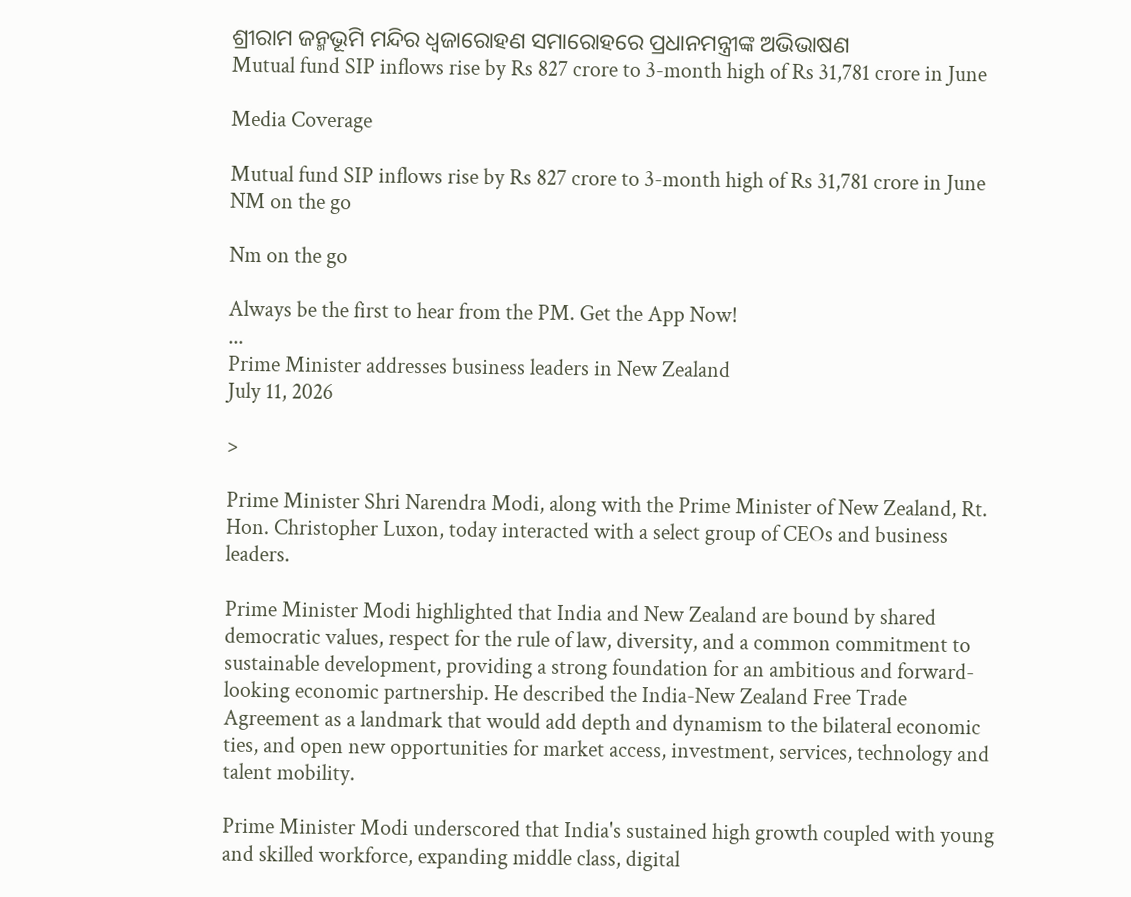ଶ୍ରୀରାମ ଜନ୍ମଭୂମି ମନ୍ଦିର ଧ୍ଵଜାରୋହଣ ସମାରୋହରେ ପ୍ରଧାନମନ୍ତ୍ରୀଙ୍କ ଅଭିଭାଷଣ
Mutual fund SIP inflows rise by Rs 827 crore to 3-month high of Rs 31,781 crore in June

Media Coverage

Mutual fund SIP inflows rise by Rs 827 crore to 3-month high of Rs 31,781 crore in June
NM on the go

Nm on the go

Always be the first to hear from the PM. Get the App Now!
...
Prime Minister addresses business leaders in New Zealand
July 11, 2026

>

Prime Minister Shri Narendra Modi, along with the Prime Minister of New Zealand, Rt. Hon. Christopher Luxon, today interacted with a select group of CEOs and business leaders.

Prime Minister Modi highlighted that India and New Zealand are bound by shared democratic values, respect for the rule of law, diversity, and a common commitment to sustainable development, providing a strong foundation for an ambitious and forward-looking economic partnership. He described the India-New Zealand Free Trade Agreement as a landmark that would add depth and dynamism to the bilateral economic ties, and open new opportunities for market access, investment, services, technology and talent mobility.

Prime Minister Modi underscored that India's sustained high growth coupled with young and skilled workforce, expanding middle class, digital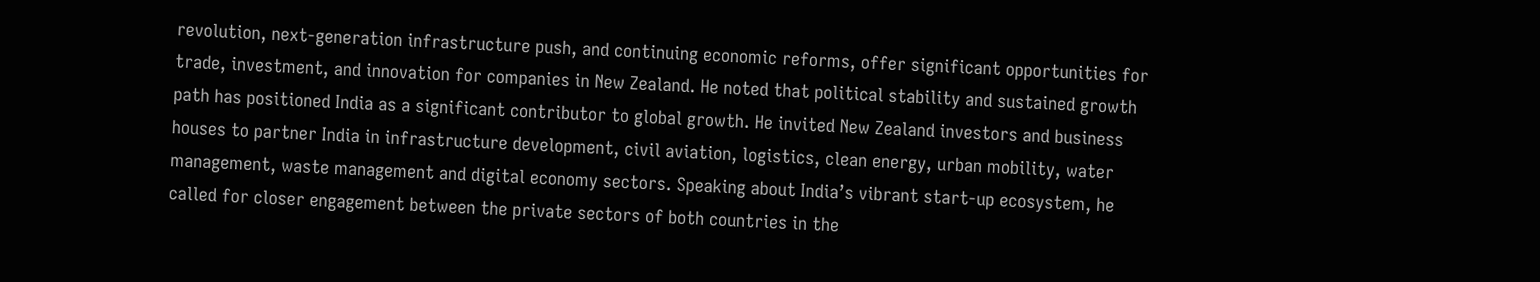revolution, next-generation infrastructure push, and continuing economic reforms, offer significant opportunities for trade, investment, and innovation for companies in New Zealand. He noted that political stability and sustained growth path has positioned India as a significant contributor to global growth. He invited New Zealand investors and business houses to partner India in infrastructure development, civil aviation, logistics, clean energy, urban mobility, water management, waste management and digital economy sectors. Speaking about India’s vibrant start-up ecosystem, he called for closer engagement between the private sectors of both countries in the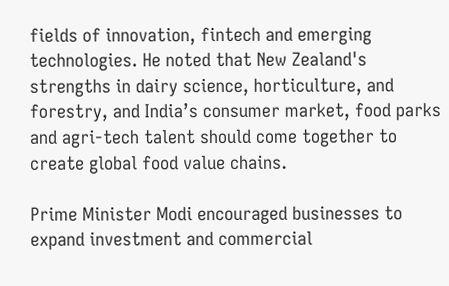fields of innovation, fintech and emerging technologies. He noted that New Zealand's strengths in dairy science, horticulture, and forestry, and India’s consumer market, food parks and agri-tech talent should come together to create global food value chains.

Prime Minister Modi encouraged businesses to expand investment and commercial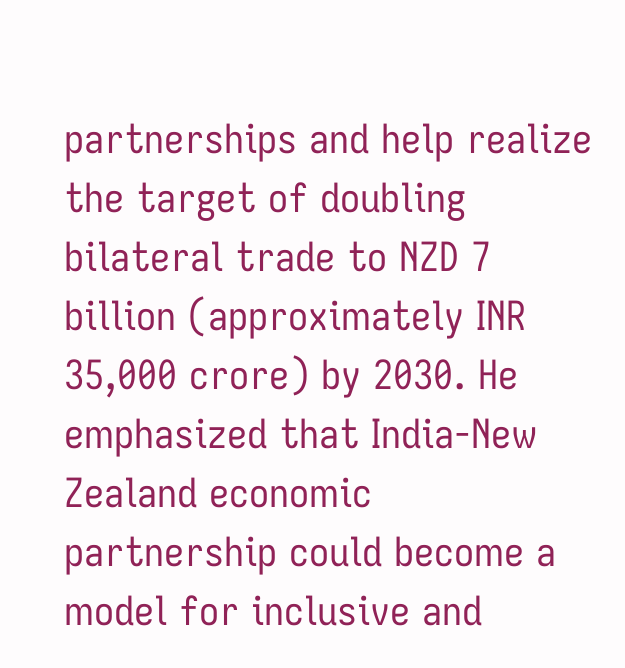partnerships and help realize the target of doubling bilateral trade to NZD 7 billion (approximately INR 35,000 crore) by 2030. He emphasized that India-New Zealand economic partnership could become a model for inclusive and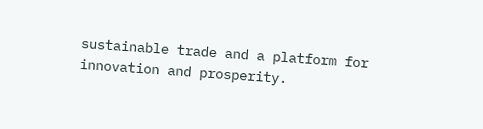sustainable trade and a platform for innovation and prosperity.